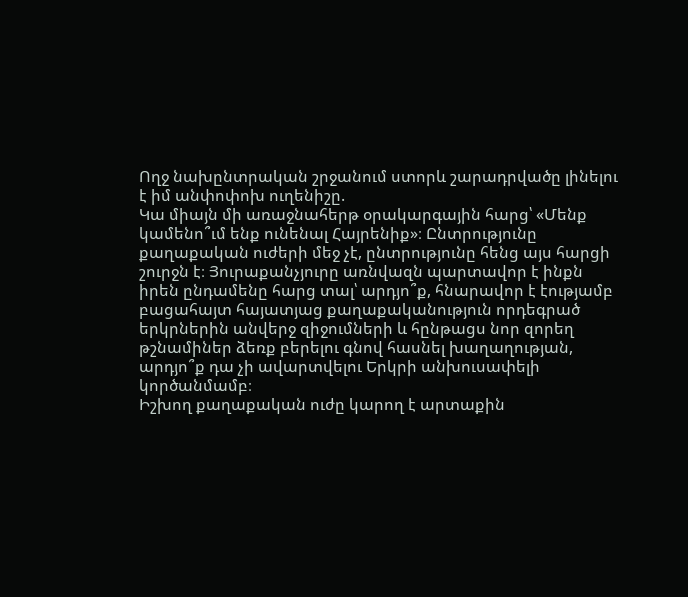Ողջ նախընտրական շրջանում ստորև շարադրվածը լինելու է իմ անփոփոխ ուղենիշը.
Կա միայն մի առաջնահերթ օրակարգային հարց՝ «Մենք կամենո՞ւմ ենք ունենալ Հայրենիք»։ Ընտրությունը քաղաքական ուժերի մեջ չէ, ընտրությունը հենց այս հարցի շուրջն է։ Յուրաքանչյուրը առնվազն պարտավոր է ինքն իրեն ընդամենը հարց տալ՝ արդյո՞ք, հնարավոր է էությամբ բացահայտ հայատյաց քաղաքականություն որդեգրած երկրներին անվերջ զիջումների և հընթացս նոր զորեղ թշնամիներ ձեռք բերելու գնով հասնել խաղաղության, արդյո՞ք դա չի ավարտվելու Երկրի անխուսափելի կործանմամբ։
Իշխող քաղաքական ուժը կարող է արտաքին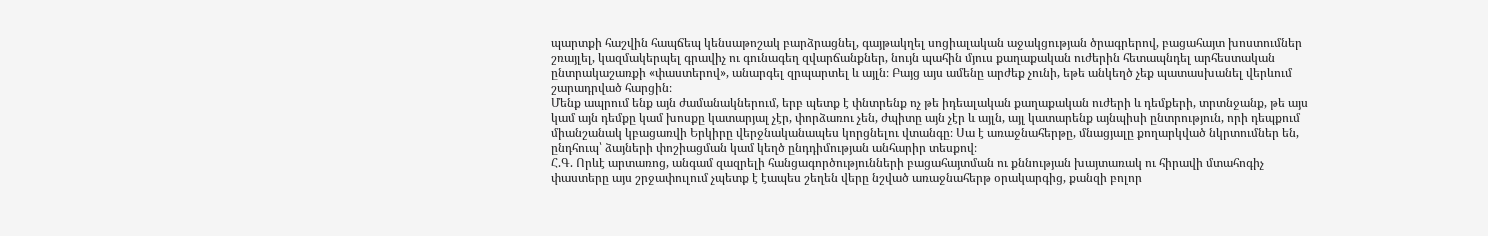պարտքի հաշվին հապճեպ կենսաթոշակ բարձրացնել, գայթակղել սոցիալական աջակցության ծրագրերով, բացահայտ խոստումներ շռայլել, կազմակերպել գրավիչ ու գունագեղ զվարճանքներ, նույն պահին մյուս քաղաքական ուժերին հետապնդել արհեստական ընտրակաշառքի «փաստերով», անարգել զրպարտել և այլն։ Բայց այս ամենը արժեք չունի, եթե անկեղծ չեք պատասխանել վերևում շարադրված հարցին։
Մենք ապրում ենք այն ժամանակներում, երբ պետք է փնտրենք ոչ թե իդեալական քաղաքական ուժերի և դեմքերի, տրտնջանք, թե այս կամ այն դեմքը կամ խոսքը կատարյալ չէր, փորձառու չեն, ժպիտը այն չէր և այլն, այլ կատարենք այնպիսի ընտրություն, որի դեպքում միանշանակ կբացառվի Երկիրը վերջնականապես կորցնելու վտանգը։ Սա է առաջնահերթը, մնացյալը քողարկված նկրտումներ են, ընդհուպ՝ ձայների փոշիացման կամ կեղծ ընդդիմության անհարիր տեսքով։
Հ.Գ. Որևէ արտառոց, անգամ զազրելի հանցագործությունների բացահայտման ու քննության խայտառակ ու հիրավի մտահոգիչ փաստերը այս շրջափուլում չպետք է էապես շեղեն վերը նշված առաջնահերթ օրակարգից, քանզի բոլոր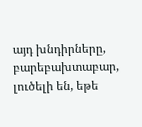այդ խնդիրները, բարեբախտաբար, լուծելի են, եթե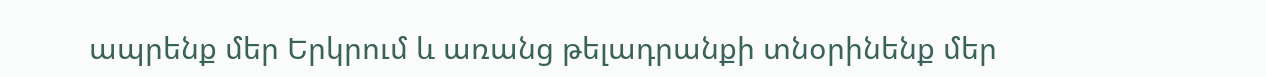ապրենք մեր Երկրում և առանց թելադրանքի տնօրինենք մեր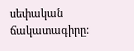սեփական ճակատագիրը: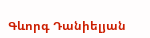Գևորգ Դանիելյան